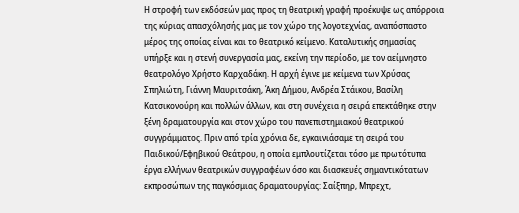Η στροφή των εκδόσεών μας προς τη θεατρική γραφή προέκυψε ως απόρροια της κύριας απασχόλησής μας με τον χώρο της λογοτεχνίας, αναπόσπαστο μέρος της οποίας είναι και το θεατρικό κείμενο. Καταλυτικής σημασίας υπήρξε και η στενή συνεργασία μας, εκείνη την περίοδο, με τον αείμνηστο θεατρολόγο Χρήστο Καρχαδάκη. Η αρχή έγινε με κείμενα των Χρύσας Σπηλιώτη, Γιάννη Μαυριτσάκη, Άκη Δήμου, Ανδρέα Στάικου, Βασίλη Κατσικονούρη και πολλών άλλων, και στη συνέχεια η σειρά επεκτάθηκε στην ξένη δραματουργία και στον χώρο του πανεπιστημιακού θεατρικού συγγράμματος. Πριν από τρία χρόνια δε, εγκαινιάσαμε τη σειρά του Παιδικού/Εφηβικού Θεάτρου, η οποία εμπλουτίζεται τόσο με πρωτότυπα έργα ελλήνων θεατρικών συγγραφέων όσο και διασκευές σημαντικότατων εκπροσώπων της παγκόσμιας δραματουργίας: Σαίξπηρ, Μπρεχτ,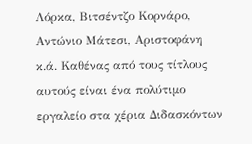Λόρκα, Βιτσέντζο Κορνάρο, Αντώνιο Μάτεσι, Αριστοφάνη κ.ά. Καθένας από τους τίτλους αυτούς είναι ένα πολύτιμο εργαλείο στα χέρια Διδασκόντων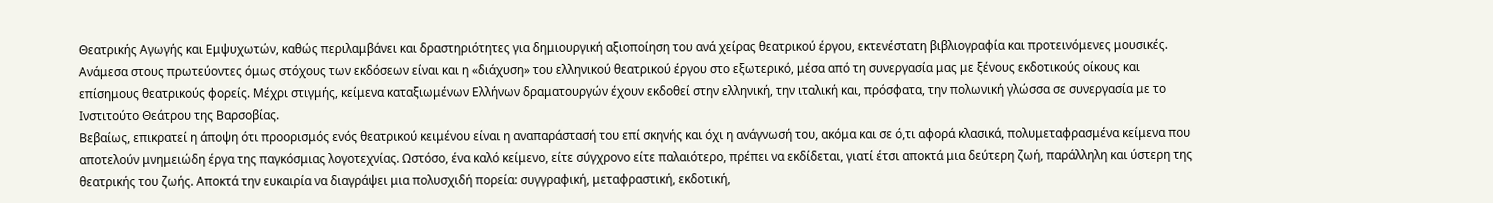Θεατρικής Αγωγής και Εμψυχωτών, καθώς περιλαμβάνει και δραστηριότητες για δημιουργική αξιοποίηση του ανά χείρας θεατρικού έργου, εκτενέστατη βιβλιογραφία και προτεινόμενες μουσικές. Ανάμεσα στους πρωτεύοντες όμως στόχους των εκδόσεων είναι και η «διάχυση» του ελληνικού θεατρικού έργου στο εξωτερικό, μέσα από τη συνεργασία μας με ξένους εκδοτικούς οίκους και επίσημους θεατρικούς φορείς. Μέχρι στιγμής, κείμενα καταξιωμένων Ελλήνων δραματουργών έχουν εκδοθεί στην ελληνική, την ιταλική και, πρόσφατα, την πολωνική γλώσσα σε συνεργασία με το Ινστιτούτο Θεάτρου της Βαρσοβίας.
Βεβαίως, επικρατεί η άποψη ότι προορισμός ενός θεατρικού κειμένου είναι η αναπαράστασή του επί σκηνής και όχι η ανάγνωσή του, ακόμα και σε ό,τι αφορά κλασικά, πολυμεταφρασμένα κείμενα που αποτελούν μνημειώδη έργα της παγκόσμιας λογοτεχνίας. Ωστόσο, ένα καλό κείμενο, είτε σύγχρονο είτε παλαιότερο, πρέπει να εκδίδεται, γιατί έτσι αποκτά μια δεύτερη ζωή, παράλληλη και ύστερη της θεατρικής του ζωής. Αποκτά την ευκαιρία να διαγράψει μια πολυσχιδή πορεία: συγγραφική, μεταφραστική, εκδοτική,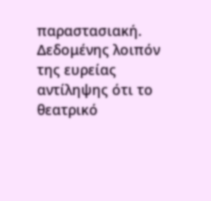παραστασιακή.
Δεδομένης λοιπόν της ευρείας αντίληψης ότι το θεατρικό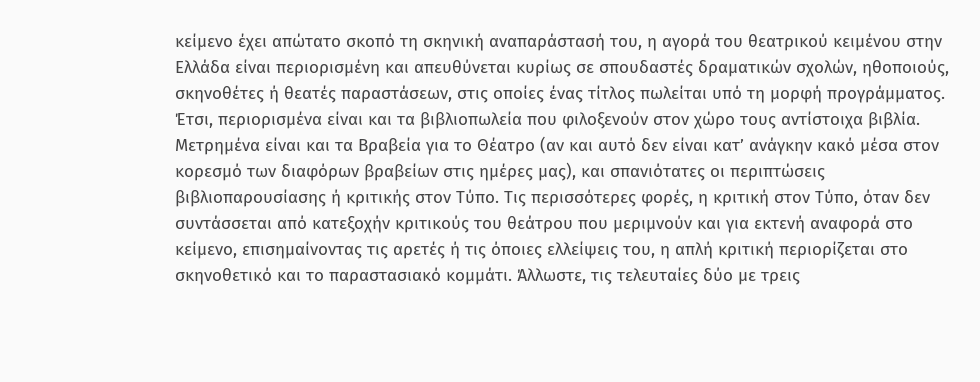κείμενο έχει απώτατο σκοπό τη σκηνική αναπαράστασή του, η αγορά του θεατρικού κειμένου στην Ελλάδα είναι περιορισμένη και απευθύνεται κυρίως σε σπουδαστές δραματικών σχολών, ηθοποιούς, σκηνοθέτες ή θεατές παραστάσεων, στις οποίες ένας τίτλος πωλείται υπό τη μορφή προγράμματος. Έτσι, περιορισμένα είναι και τα βιβλιοπωλεία που φιλοξενούν στον χώρο τους αντίστοιχα βιβλία. Μετρημένα είναι και τα Βραβεία για το Θέατρο (αν και αυτό δεν είναι κατ’ ανάγκην κακό μέσα στον κορεσμό των διαφόρων βραβείων στις ημέρες μας), και σπανιότατες οι περιπτώσεις βιβλιοπαρουσίασης ή κριτικής στον Τύπο. Τις περισσότερες φορές, η κριτική στον Τύπο, όταν δεν συντάσσεται από κατεξοχήν κριτικούς του θεάτρου που μεριμνούν και για εκτενή αναφορά στο κείμενο, επισημαίνοντας τις αρετές ή τις όποιες ελλείψεις του, η απλή κριτική περιορίζεται στο σκηνοθετικό και το παραστασιακό κομμάτι. Άλλωστε, τις τελευταίες δύο με τρεις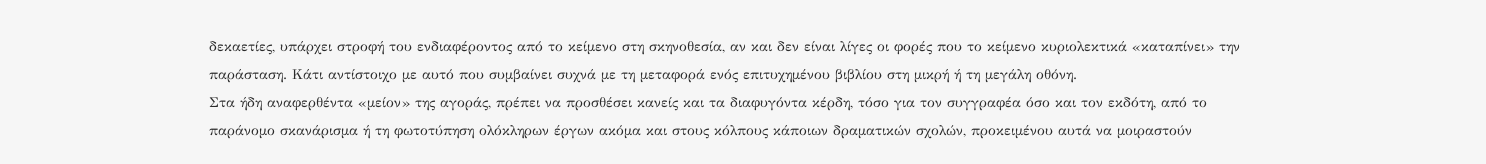δεκαετίες, υπάρχει στροφή του ενδιαφέροντος από το κείμενο στη σκηνοθεσία, αν και δεν είναι λίγες οι φορές που το κείμενο κυριολεκτικά «καταπίνει» την παράσταση. Κάτι αντίστοιχο με αυτό που συμβαίνει συχνά με τη μεταφορά ενός επιτυχημένου βιβλίου στη μικρή ή τη μεγάλη οθόνη.
Στα ήδη αναφερθέντα «μείον» της αγοράς, πρέπει να προσθέσει κανείς και τα διαφυγόντα κέρδη, τόσο για τον συγγραφέα όσο και τον εκδότη, από το παράνομο σκανάρισμα ή τη φωτοτύπηση ολόκληρων έργων ακόμα και στους κόλπους κάποιων δραματικών σχολών, προκειμένου αυτά να μοιραστούν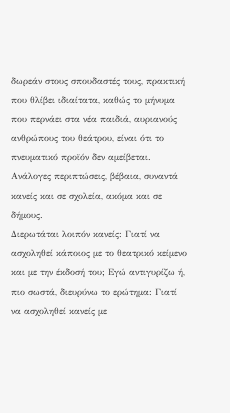δωρεάν στους σπουδαστές τους, πρακτική που θλίβει ιδιαίτατα, καθώς το μήνυμα που περνάει στα νέα παιδιά, αυριανούς ανθρώπους του θεάτρου, είναι ότι το πνευματικό προϊόν δεν αμείβεται. Ανάλογες περιπτώσεις, βέβαια, συναντά κανείς και σε σχολεία, ακόμα και σε δήμους.
Διερωτάται λοιπόν κανείς: Γιατί να ασχοληθεί κάποιος με το θεατρικό κείμενο και με την έκδοσή του; Εγώ αντιγυρίζω ή, πιο σωστά, διευρύνω το ερώτημα: Γιατί να ασχοληθεί κανείς με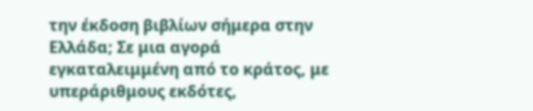την έκδοση βιβλίων σήμερα στην Ελλάδα; Σε μια αγορά εγκαταλειμμένη από το κράτος, με υπεράριθμους εκδότες,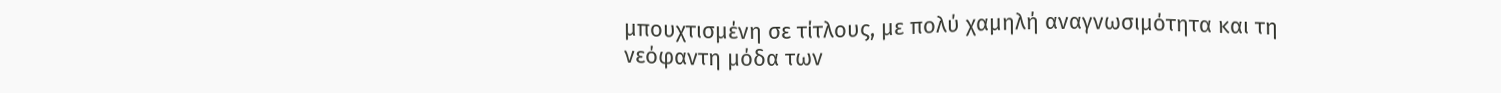μπουχτισμένη σε τίτλους, με πολύ χαμηλή αναγνωσιμότητα και τη νεόφαντη μόδα των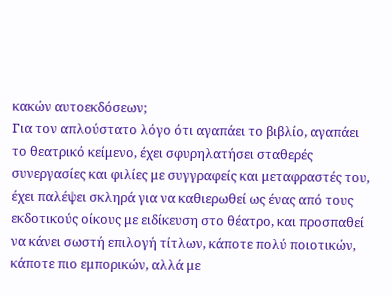κακών αυτοεκδόσεων;
Για τον απλούστατο λόγο ότι αγαπάει το βιβλίο, αγαπάει το θεατρικό κείμενο, έχει σφυρηλατήσει σταθερές συνεργασίες και φιλίες με συγγραφείς και μεταφραστές του, έχει παλέψει σκληρά για να καθιερωθεί ως ένας από τους εκδοτικούς οίκους με ειδίκευση στο θέατρο, και προσπαθεί να κάνει σωστή επιλογή τίτλων, κάποτε πολύ ποιοτικών, κάποτε πιο εμπορικών, αλλά με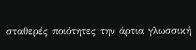σταθερές ποιότητες την άρτια γλωσσική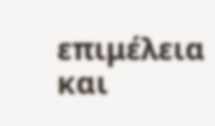επιμέλεια και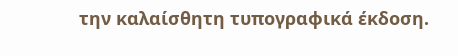την καλαίσθητη τυπογραφικά έκδοση.